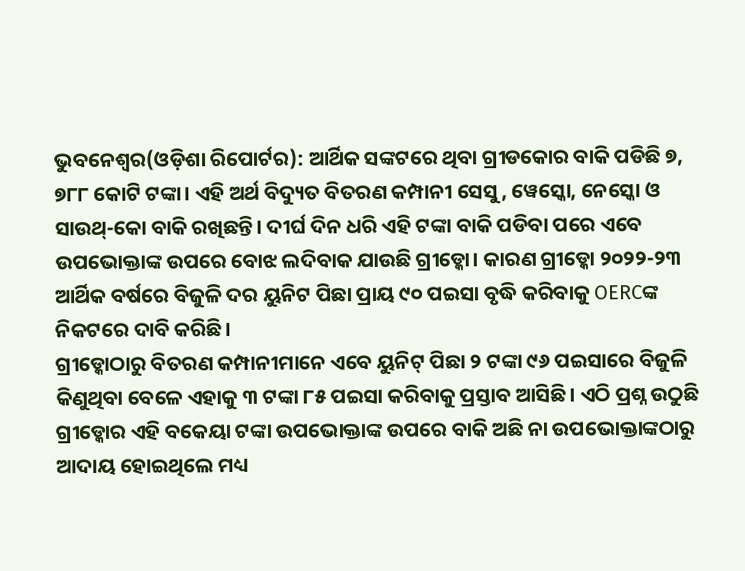ଭୁବନେଶ୍ୱର(ଓଡ଼ିଶା ରିପୋର୍ଟର): ଆର୍ଥିକ ସଙ୍କଟରେ ଥିବା ଗ୍ରୀଡକୋର ବାକି ପଡିଛି ୭, ୭୮୮ କୋଟି ଟଙ୍କା। ଏହି ଅର୍ଥ ବିଦ୍ୟୁତ ବିତରଣ କମ୍ପାନୀ ସେସୁ, ୱେସ୍କୋ, ନେସ୍କୋ ଓ ସାଉଥ୍-କୋ ବାକି ରଖିଛନ୍ତି। ଦୀର୍ଘ ଦିନ ଧରି ଏହି ଟଙ୍କା ବାକି ପଡିବା ପରେ ଏବେ ଉପଭୋକ୍ତାଙ୍କ ଉପରେ ବୋଝ ଲଦିବାକ ଯାଉଛି ଗ୍ରୀଡ୍କୋ। କାରଣ ଗ୍ରୀଡ୍କୋ ୨୦୨୨-୨୩ ଆର୍ଥିକ ବର୍ଷରେ ବିଜୁଳି ଦର ୟୁନିଟ ପିଛା ପ୍ରାୟ ୯୦ ପଇସା ବୃଦ୍ଧି କରିବାକୁ OERCଙ୍କ ନିକଟରେ ଦାବି କରିଛି।
ଗ୍ରୀଡ୍କୋଠାରୁ ବିତରଣ କମ୍ପାନୀମାନେ ଏବେ ୟୁନିଟ୍ ପିଛା ୨ ଟଙ୍କା ୯୬ ପଇସାରେ ବିଜୁଳି କିଣୁଥିବା ବେଳେ ଏହାକୁ ୩ ଟଙ୍କା ୮୫ ପଇସା କରିବାକୁ ପ୍ରସ୍ତାବ ଆସିଛି। ଏଠି ପ୍ରଶ୍ନ ଉଠୁଛି ଗ୍ରୀଡ୍କୋର ଏହି ବକେୟା ଟଙ୍କା ଉପଭୋକ୍ତାଙ୍କ ଉପରେ ବାକି ଅଛି ନା ଉପଭୋକ୍ତାଙ୍କଠାରୁ ଆଦାୟ ହୋଇଥିଲେ ମଧ୍ୟ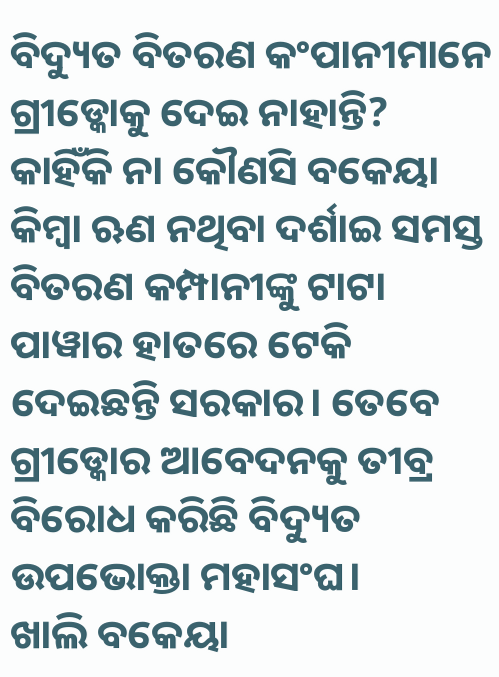ବିଦ୍ୟୁତ ବିତରଣ କଂପାନୀମାନେ ଗ୍ରୀଡ୍କୋକୁ ଦେଇ ନାହାନ୍ତି? କାହିଁକି ନା କୌଣସି ବକେୟା କିମ୍ବା ଋଣ ନଥିବା ଦର୍ଶାଇ ସମସ୍ତ ବିତରଣ କମ୍ପାନୀଙ୍କୁ ଟାଟା ପାୱାର ହାତରେ ଟେକି ଦେଇଛନ୍ତି ସରକାର। ତେବେ ଗ୍ରୀଡ୍କୋର ଆବେଦନକୁ ତୀବ୍ର ବିରୋଧ କରିଛି ବିଦ୍ୟୁତ ଉପଭୋକ୍ତା ମହାସଂଘ।
ଖାଲି ବକେୟା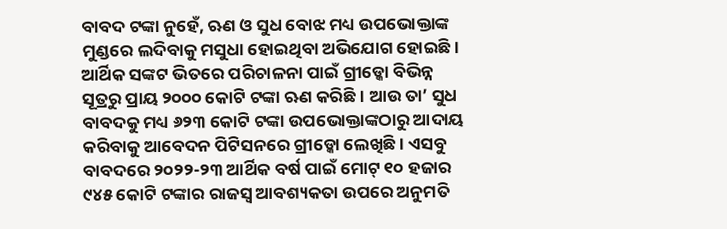ବାବଦ ଟଙ୍କା ନୁହେଁ, ଋଣ ଓ ସୁଧ ବୋଝ ମଧ୍ୟ ଉପଭୋକ୍ତାଙ୍କ ମୁଣ୍ଡରେ ଲଦିବାକୁ ମସୁଧା ହୋଇଥିବା ଅଭିଯୋଗ ହୋଇଛି। ଆର୍ଥିକ ସଙ୍କଟ ଭିତରେ ପରିଚାଳନା ପାଇଁ ଗ୍ରୀଡ୍କୋ ବିଭିନ୍ନ ସୂତ୍ରରୁ ପ୍ରାୟ ୨୦୦୦ କୋଟି ଟଙ୍କା ଋଣ କରିଛି। ଆଉ ତା’ ସୁଧ ବାବଦକୁ ମଧ୍ୟ ୬୨୩ କୋଟି ଟଙ୍କା ଉପଭୋକ୍ତାଙ୍କଠାରୁ ଆଦାୟ କରିବାକୁ ଆବେଦନ ପିଟିସନରେ ଗ୍ରୀଡ୍କୋ ଲେଖିଛି। ଏସବୁ ବାବଦରେ ୨୦୨୨-୨୩ ଆର୍ଥିକ ବର୍ଷ ପାଇଁ ମୋଟ୍ ୧୦ ହଜାର ୯୪୫ କୋଟି ଟଙ୍କାର ରାଜସ୍ୱ ଆବଶ୍ୟକତା ଉପରେ ଅନୁମତି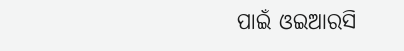ପାଇଁ ଓଇଆରସି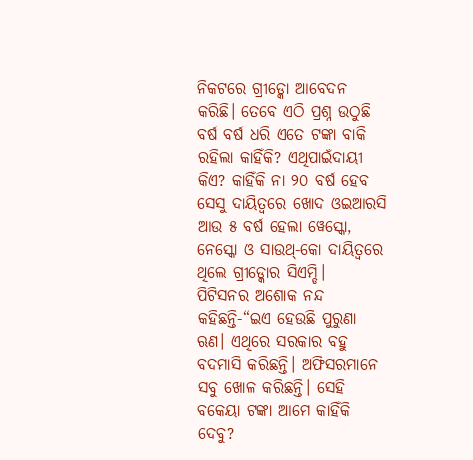ନିକଟରେ ଗ୍ରୀଡ୍କୋ ଆବେଦନ କରିଛି। ତେବେ ଏଠି ପ୍ରଶ୍ନ ଉଠୁଛି ବର୍ଷ ବର୍ଷ ଧରି ଏତେ ଟଙ୍କା ବାକି ରହିଲା କାହିଁକି? ଏଥିପାଇଁଦାୟୀ କିଏ? କାହିଁକି ନା ୨୦ ବର୍ଷ ହେବ ସେସୁ ଦାୟିତ୍ୱରେ ଖୋଦ ଓଇଆରସି ଆଉ ୫ ବର୍ଷ ହେଲା ୱେସ୍କୋ, ନେସ୍କୋ ଓ ସାଉଥ୍-କୋ ଦାୟିତ୍ୱରେ ଥିଲେ ଗ୍ରୀଡ୍କୋର ସିଏମ୍ଡି।
ପିଟିସନର ଅଶୋକ ନନ୍ଦ କହିଛନ୍ତି-“ଇଏ ହେଉଛି ପୁରୁଣା ଋଣ। ଏଥିରେ ସରକାର ବହୁ ବଦମାସି କରିଛନ୍ତି। ଅଫିସରମାନେ ସବୁ ଖୋଳ କରିଛନ୍ତି। ସେହି ବକେୟା ଟଙ୍କା ଆମେ କାହିଁକି ଦେବୁ?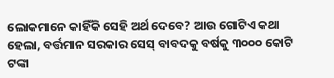ଲୋକମାନେ କାହିଁକି ସେହି ଅର୍ଥ ଦେବେ? ଆଉ ଗୋଟିଏ କଥା ହେଲା, ବର୍ତ୍ତମାନ ସରକାର ସେସ୍ ବାବଦକୁ ବର୍ଷକୁ ୩୦୦୦ କୋଟି ଟଙ୍କା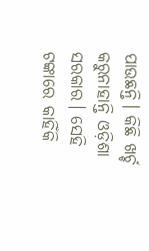ପାଉଛନ୍ତି। କିଛି ଖର୍ଚ୍ଚ କରୁନାହାନ୍ତି ଓଡ଼ିଶା ସରକାର। ସେହି ଟଙ୍କାରେ କାହିଁକି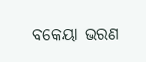ବକେୟା ଭରଣ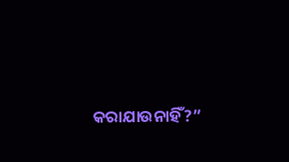କରାଯାଉନାହିଁ?”